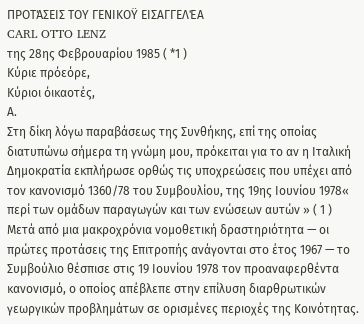ΠΡΟΤΆΣΕΙΣ ΤΟΥ ΓΕΝΙΚΟΫ ΕΙΣΑΓΓΕΛΈΑ
CARL OTTO LENZ
της 28ης Φεβρουαρίου 1985 ( *1 )
Κύριε πρόεόρε,
Κύριοι όικαοτές,
Α.
Στη δίκη λόγω παραβάσεως της Συνθήκης, επί της οποίας διατυπώνω σήμερα τη γνώμη μου, πρόκειται για το αν η Ιταλική Δημοκρατία εκπλήρωσε ορθώς τις υποχρεώσεις που υπέχει από τον κανονισμό 1360/78 του Συμβουλίου, της 19ης Ιουνίου 1978« περί των ομάδων παραγωγών και των ενώσεων αυτών » ( 1 )
Μετά από μια μακροχρόνια νομοθετική δραστηριότητα — οι πρώτες προτάσεις της Επιτροπής ανάγονται στο έτος 1967 — το Συμβούλιο θέσπισε στις 19 Ιουνίου 1978 τον προαναφερθέντα κανονισμό, ο οποίος απέβλεπε στην επίλυση διαρθρωτικών γεωργικών προβλημάτων σε ορισμένες περιοχές της Κοινότητας.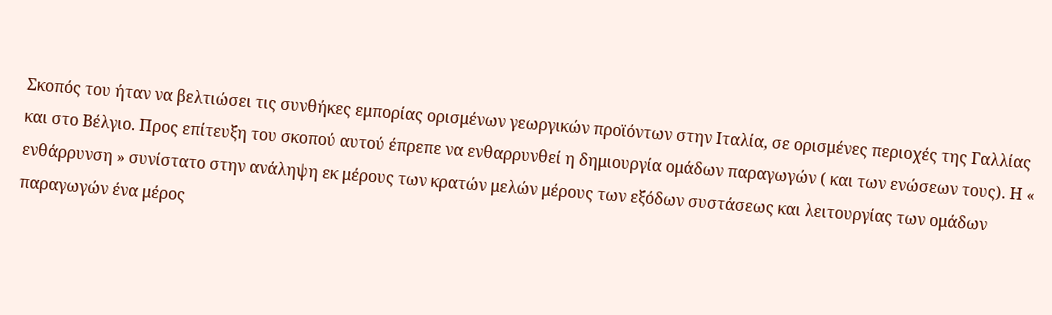Σκοπός του ήταν να βελτιώσει τις συνθήκες εμπορίας ορισμένων γεωργικών προϊόντων στην Ιταλία, σε ορισμένες περιοχές της Γαλλίας και στο Βέλγιο. Προς επίτευξη του σκοπού αυτού έπρεπε να ενθαρρυνθεί η δημιουργία ομάδων παραγωγών ( και των ενώσεων τους). Η « ενθάρρυνση » συνίστατο στην ανάληψη εκ μέρους των κρατών μελών μέρους των εξόδων συστάσεως και λειτουργίας των ομάδων παραγωγών ένα μέρος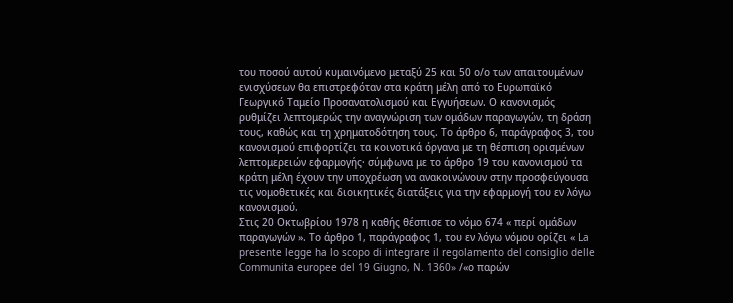του ποσού αυτού κυμαινόμενο μεταξύ 25 και 50 ο/ο των απαιτουμένων ενισχύσεων θα επιστρεφόταν στα κράτη μέλη από το Ευρωπαϊκό Γεωργικό Ταμείο Προσανατολισμού και Εγγυήσεων. Ο κανονισμός ρυθμίζει λεπτομερώς την αναγνώριση των ομάδων παραγωγών, τη δράση τους, καθώς και τη χρηματοδότηση τους. Το άρθρο 6, παράγραφος 3, του κανονισμού επιφορτίζει τα κοινοτικά όργανα με τη θέσπιση ορισμένων λεπτομερειών εφαρμογής· σύμφωνα με το άρθρο 19 του κανονισμού τα κράτη μέλη έχουν την υποχρέωση να ανακοινώνουν στην προσφεύγουσα τις νομοθετικές και διοικητικές διατάξεις για την εφαρμογή του εν λόγω κανονισμού.
Στις 20 Οκτωβρίου 1978 η καθής θέσπισε το νόμο 674 « περί ομάδων παραγωγών ». Το άρθρο 1, παράγραφος 1, του εν λόγω νόμου ορίζει « La presente legge ha lo scopo di integrare il regolamento del consiglio delle Communita europee del 19 Giugno, N. 1360» /«ο παρών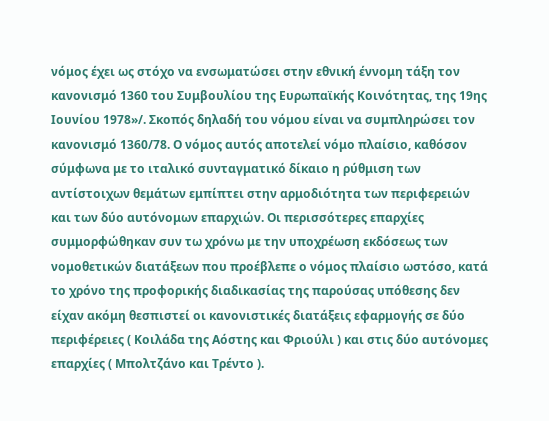νόμος έχει ως στόχο να ενσωματώσει στην εθνική έννομη τάξη τον κανονισμό 1360 του Συμβουλίου της Ευρωπαϊκής Κοινότητας, της 19ης Ιουνίου 1978»/. Σκοπός δηλαδή του νόμου είναι να συμπληρώσει τον κανονισμό 1360/78. Ο νόμος αυτός αποτελεί νόμο πλαίσιο, καθόσον σύμφωνα με το ιταλικό συνταγματικό δίκαιο η ρύθμιση των αντίστοιχων θεμάτων εμπίπτει στην αρμοδιότητα των περιφερειών και των δύο αυτόνομων επαρχιών. Οι περισσότερες επαρχίες συμμορφώθηκαν συν τω χρόνω με την υποχρέωση εκδόσεως των νομοθετικών διατάξεων που προέβλεπε ο νόμος πλαίσιο ωστόσο, κατά το χρόνο της προφορικής διαδικασίας της παρούσας υπόθεσης δεν είχαν ακόμη θεσπιστεί οι κανονιστικές διατάξεις εφαρμογής σε δύο περιφέρειες ( Κοιλάδα της Αόστης και Φριούλι ) και στις δύο αυτόνομες επαρχίες ( Μπολτζάνο και Τρέντο ).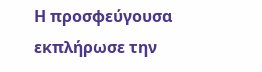Η προσφεύγουσα εκπλήρωσε την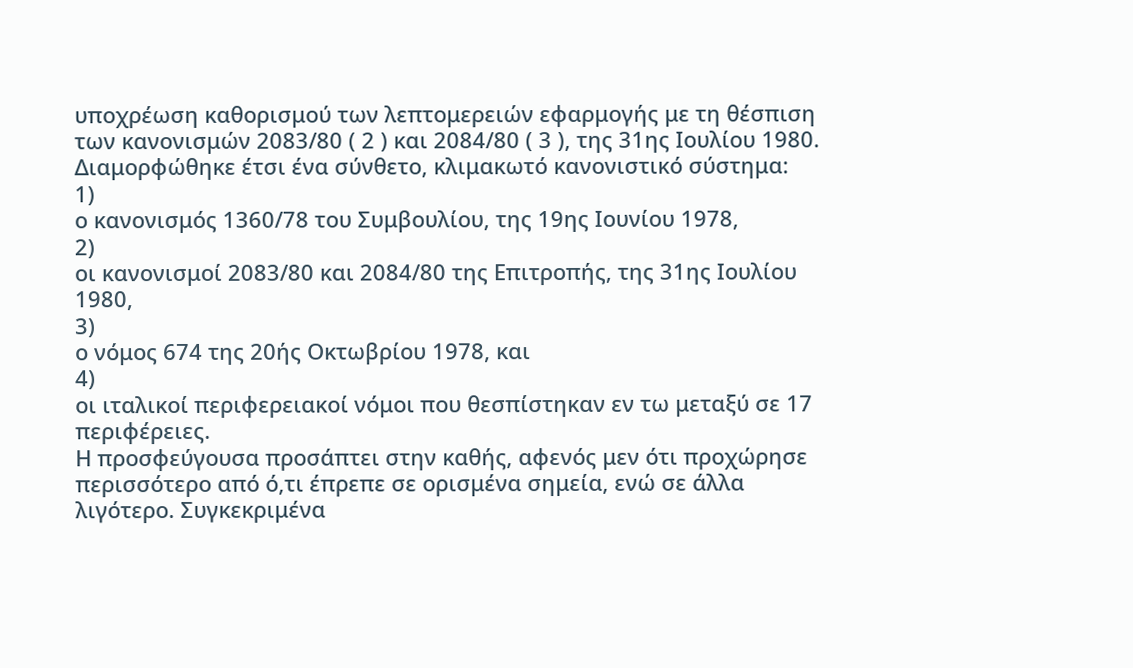υποχρέωση καθορισμού των λεπτομερειών εφαρμογής με τη θέσπιση των κανονισμών 2083/80 ( 2 ) και 2084/80 ( 3 ), της 31ης Ιουλίου 1980.
Διαμορφώθηκε έτσι ένα σύνθετο, κλιμακωτό κανονιστικό σύστημα:
1)
ο κανονισμός 1360/78 του Συμβουλίου, της 19ης Ιουνίου 1978,
2)
οι κανονισμοί 2083/80 και 2084/80 της Επιτροπής, της 31ης Ιουλίου 1980,
3)
ο νόμος 674 της 20ής Οκτωβρίου 1978, και
4)
οι ιταλικοί περιφερειακοί νόμοι που θεσπίστηκαν εν τω μεταξύ σε 17 περιφέρειες.
Η προσφεύγουσα προσάπτει στην καθής, αφενός μεν ότι προχώρησε περισσότερο από ό,τι έπρεπε σε ορισμένα σημεία, ενώ σε άλλα λιγότερο. Συγκεκριμένα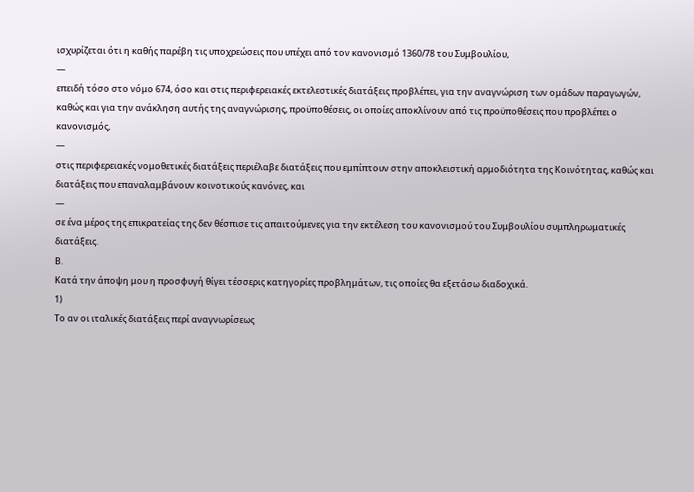ισχυρίζεται ότι η καθής παρέβη τις υποχρεώσεις που υπέχει από τον κανονισμό 1360/78 του Συμβουλίου,
—
επειδή τόσο στο νόμο 674, όσο και στις περιφερειακές εκτελεστικές διατάξεις προβλέπει, για την αναγνώριση των ομάδων παραγωγών, καθώς και για την ανάκληση αυτής της αναγνώρισης, προϋποθέσεις, οι οποίες αποκλίνουν από τις προϋποθέσεις που προβλέπει ο κανονισμός,
—
στις περιφερειακές νομοθετικές διατάξεις περιέλαβε διατάξεις που εμπίπτουν στην αποκλειστική αρμοδιότητα της Κοινότητας, καθώς και διατάξεις που επαναλαμβάνουν κοινοτικούς κανόνες, και
—
σε ένα μέρος της επικρατείας της δεν θέσπισε τις απαιτούμενες για την εκτέλεση του κανονισμού του Συμβουλίου συμπληρωματικές διατάξεις.
Β.
Κατά την άποψη μου η προσφυγή θίγει τέσσερις κατηγορίες προβλημάτων, τις οποίες θα εξετάσω διαδοχικά.
1)
Το αν οι ιταλικές διατάξεις περί αναγνωρίσεως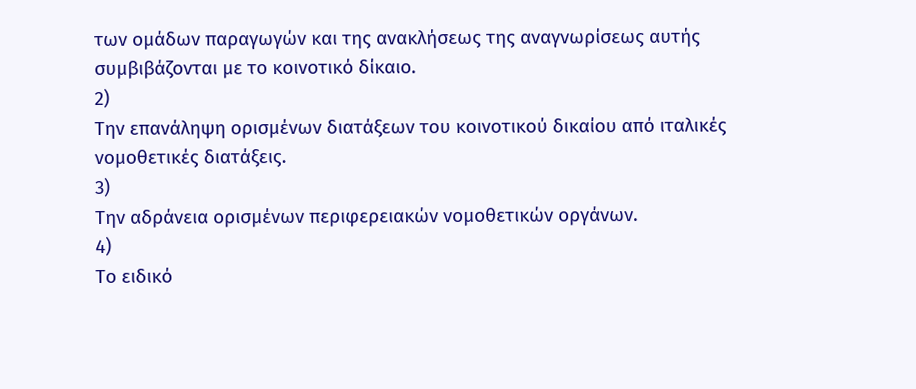των ομάδων παραγωγών και της ανακλήσεως της αναγνωρίσεως αυτής συμβιβάζονται με το κοινοτικό δίκαιο.
2)
Την επανάληψη ορισμένων διατάξεων του κοινοτικού δικαίου από ιταλικές νομοθετικές διατάξεις.
3)
Την αδράνεια ορισμένων περιφερειακών νομοθετικών οργάνων.
4)
Το ειδικό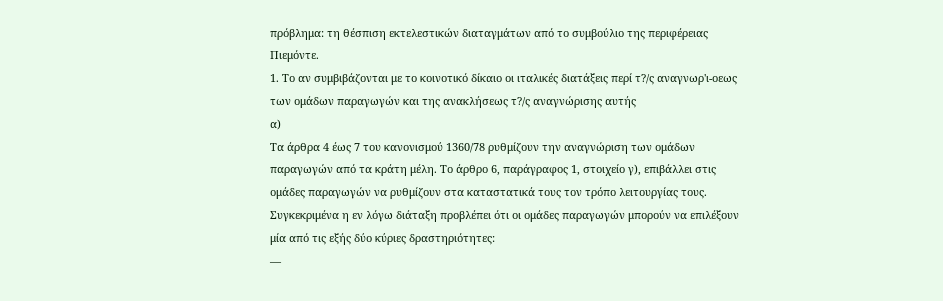πρόβλημα: τη θέσπιση εκτελεστικών διαταγμάτων από το συμβούλιο της περιφέρειας Πιεμόντε.
1. Το αν συμβιβάζονται με το κοινοτικό δίκαιο οι ιταλικές διατάξεις περί τ?/ς αναγνωρ'ι-οεως των ομάδων παραγωγών και της ανακλήσεως τ?/ς αναγνώρισης αυτής
α)
Τα άρθρα 4 έως 7 του κανονισμού 1360/78 ρυθμίζουν την αναγνώριση των ομάδων παραγωγών από τα κράτη μέλη. Το άρθρο 6, παράγραφος 1, στοιχείο γ), επιβάλλει στις ομάδες παραγωγών να ρυθμίζουν στα καταστατικά τους τον τρόπο λειτουργίας τους. Συγκεκριμένα η εν λόγω διάταξη προβλέπει ότι οι ομάδες παραγωγών μπορούν να επιλέξουν μία από τις εξής δύο κύριες δραστηριότητες:
—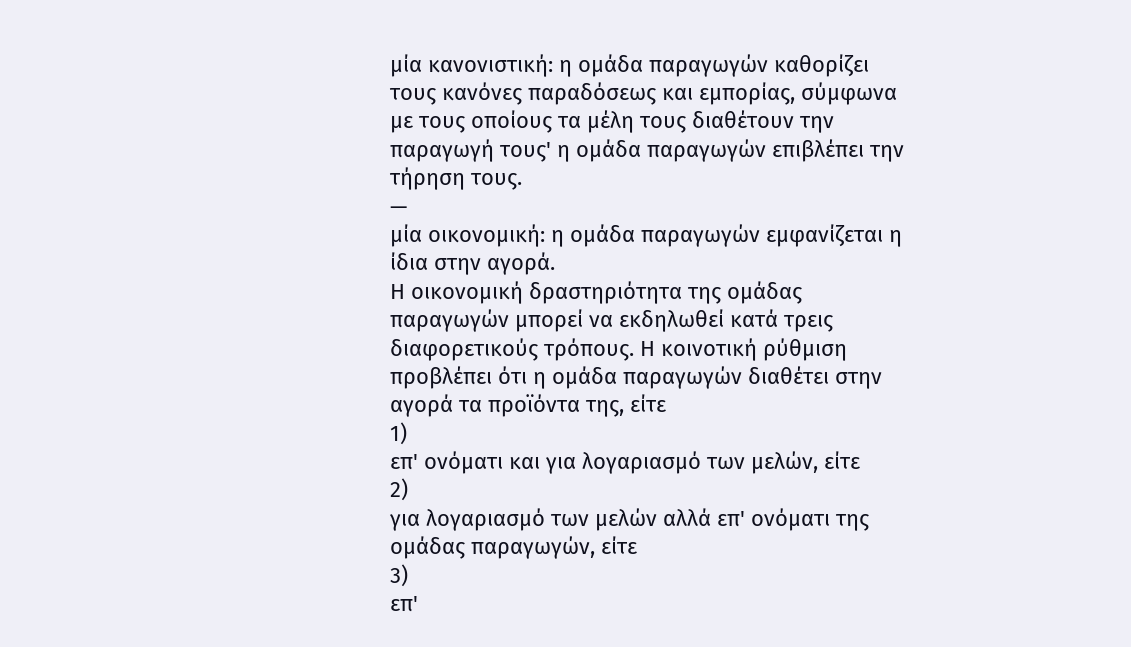μία κανονιστική: η ομάδα παραγωγών καθορίζει τους κανόνες παραδόσεως και εμπορίας, σύμφωνα με τους οποίους τα μέλη τους διαθέτουν την παραγωγή τους' η ομάδα παραγωγών επιβλέπει την τήρηση τους.
—
μία οικονομική: η ομάδα παραγωγών εμφανίζεται η ίδια στην αγορά.
Η οικονομική δραστηριότητα της ομάδας παραγωγών μπορεί να εκδηλωθεί κατά τρεις διαφορετικούς τρόπους. Η κοινοτική ρύθμιση προβλέπει ότι η ομάδα παραγωγών διαθέτει στην αγορά τα προϊόντα της, είτε
1)
επ' ονόματι και για λογαριασμό των μελών, είτε
2)
για λογαριασμό των μελών αλλά επ' ονόματι της ομάδας παραγωγών, είτε
3)
επ'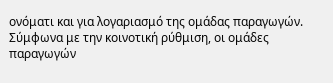ονόματι και για λογαριασμό της ομάδας παραγωγών.
Σύμφωνα με την κοινοτική ρύθμιση, οι ομάδες παραγωγών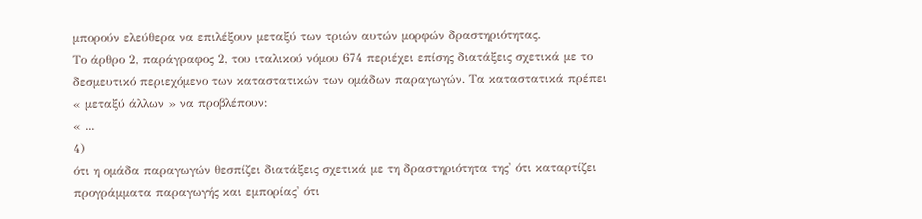μπορούν ελεύθερα να επιλέξουν μεταξύ των τριών αυτών μορφών δραστηριότητας.
Το άρθρο 2, παράγραφος 2, του ιταλικού νόμου 674 περιέχει επίσης διατάξεις σχετικά με το δεσμευτικό περιεχόμενο των καταστατικών των ομάδων παραγωγών. Τα καταστατικά πρέπει « μεταξύ άλλων » να προβλέπουν:
« ...
4)
ότι η ομάδα παραγωγών θεσπίζει διατάξεις σχετικά με τη δραστηριότητα της' ότι καταρτίζει προγράμματα παραγωγής και εμπορίας' ότι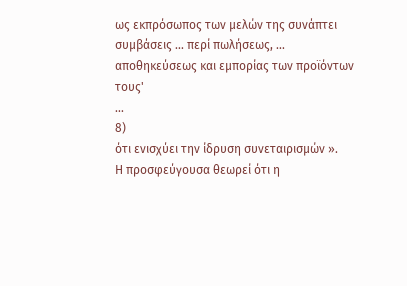ως εκπρόσωπος των μελών της συνάπτει συμβάσεις ... περί πωλήσεως, ... αποθηκεύσεως και εμπορίας των προϊόντων τους'
...
8)
ότι ενισχύει την ίδρυση συνεταιρισμών ».
Η προσφεύγουσα θεωρεί ότι η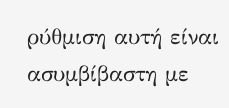ρύθμιση αυτή είναι ασυμβίβαστη με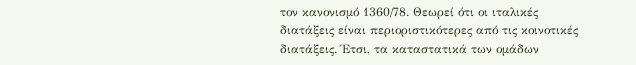τον κανονισμό 1360/78. Θεωρεί ότι οι ιταλικές διατάξεις είναι περιοριστικότερες από τις κοινοτικές διατάξεις. Έτσι, τα καταστατικά των ομάδων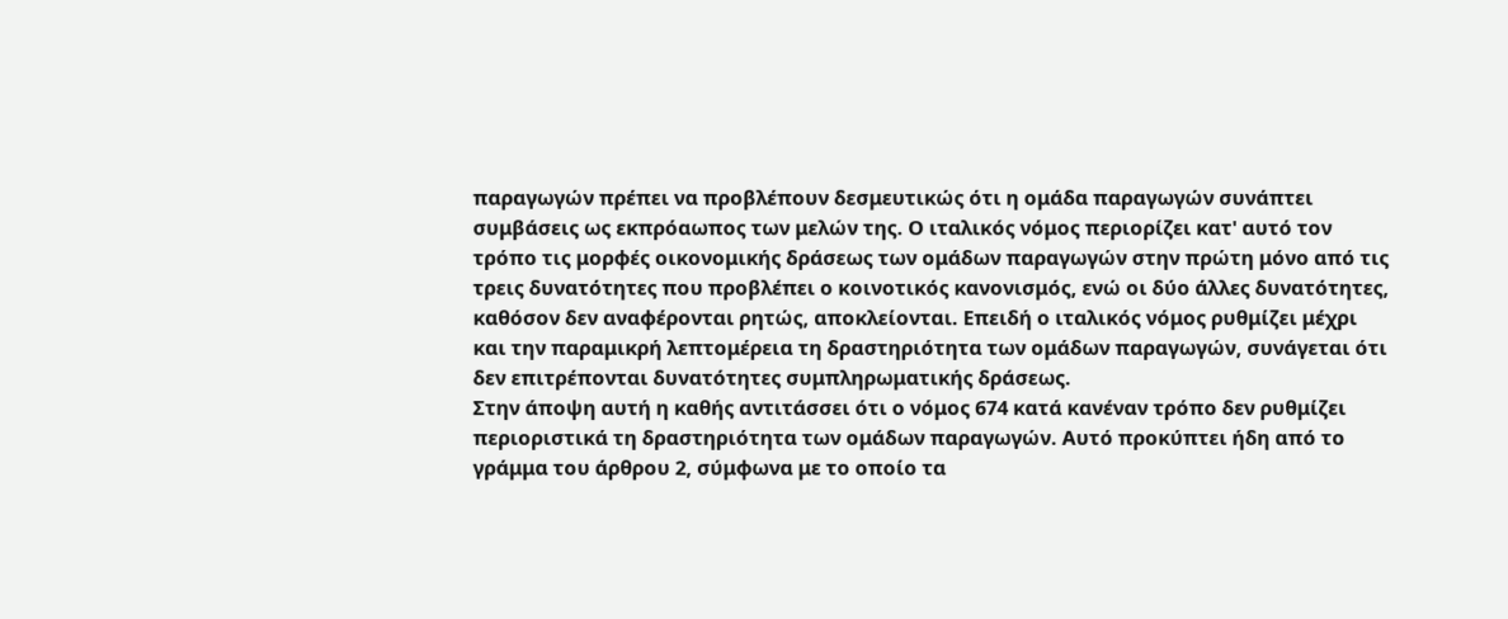παραγωγών πρέπει να προβλέπουν δεσμευτικώς ότι η ομάδα παραγωγών συνάπτει συμβάσεις ως εκπρόαωπος των μελών της. Ο ιταλικός νόμος περιορίζει κατ' αυτό τον τρόπο τις μορφές οικονομικής δράσεως των ομάδων παραγωγών στην πρώτη μόνο από τις τρεις δυνατότητες που προβλέπει ο κοινοτικός κανονισμός, ενώ οι δύο άλλες δυνατότητες, καθόσον δεν αναφέρονται ρητώς, αποκλείονται. Επειδή ο ιταλικός νόμος ρυθμίζει μέχρι και την παραμικρή λεπτομέρεια τη δραστηριότητα των ομάδων παραγωγών, συνάγεται ότι δεν επιτρέπονται δυνατότητες συμπληρωματικής δράσεως.
Στην άποψη αυτή η καθής αντιτάσσει ότι ο νόμος 674 κατά κανέναν τρόπο δεν ρυθμίζει περιοριστικά τη δραστηριότητα των ομάδων παραγωγών. Αυτό προκύπτει ήδη από το γράμμα του άρθρου 2, σύμφωνα με το οποίο τα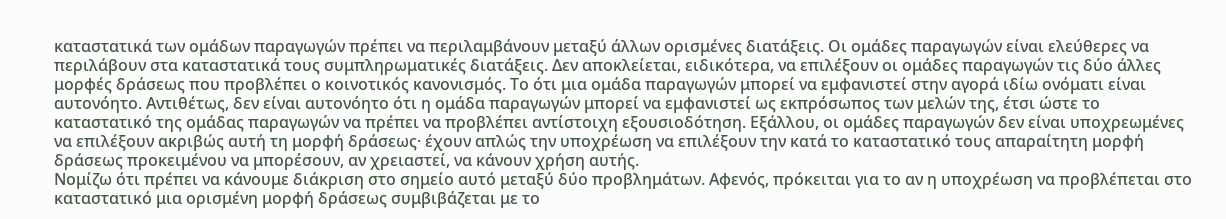καταστατικά των ομάδων παραγωγών πρέπει να περιλαμβάνουν μεταξύ άλλων ορισμένες διατάξεις. Οι ομάδες παραγωγών είναι ελεύθερες να περιλάβουν στα καταστατικά τους συμπληρωματικές διατάξεις. Δεν αποκλείεται, ειδικότερα, να επιλέξουν οι ομάδες παραγωγών τις δύο άλλες μορφές δράσεως που προβλέπει ο κοινοτικός κανονισμός. Το ότι μια ομάδα παραγωγών μπορεί να εμφανιστεί στην αγορά ιδίω ονόματι είναι αυτονόητο. Αντιθέτως, δεν είναι αυτονόητο ότι η ομάδα παραγωγών μπορεί να εμφανιστεί ως εκπρόσωπος των μελών της, έτσι ώστε το καταστατικό της ομάδας παραγωγών να πρέπει να προβλέπει αντίστοιχη εξουσιοδότηση. Εξάλλου, οι ομάδες παραγωγών δεν είναι υποχρεωμένες να επιλέξουν ακριβώς αυτή τη μορφή δράσεως· έχουν απλώς την υποχρέωση να επιλέξουν την κατά το καταστατικό τους απαραίτητη μορφή δράσεως προκειμένου να μπορέσουν, αν χρειαστεί, να κάνουν χρήση αυτής.
Νομίζω ότι πρέπει να κάνουμε διάκριση στο σημείο αυτό μεταξύ δύο προβλημάτων. Αφενός, πρόκειται για το αν η υποχρέωση να προβλέπεται στο καταστατικό μια ορισμένη μορφή δράσεως συμβιβάζεται με το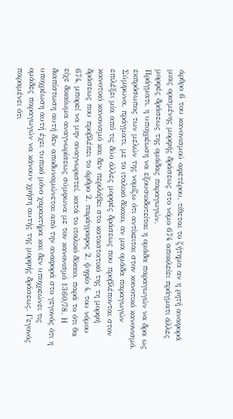άρθρο 6 του κανονισμού αφετέρου, τίθεται το ζήτημα αν η ρητή αναφορά μιας ορισμένης μορφής δράσεως στο νόμο 674 αποκλείει πράγματι άλλες μορφές δράσεως της ομάδας παραγωγών.
Πράγματι, η υποχρέωση να εξουσιοδοτείται η ομάδα παραγωγών να δρα ως εκπρόσωπος των μελών της νομίζω ότι αντίκειται στον κοινοτικό κανονισμό. Σύμφωνα, πράγματι, με το ιταλικό δίκαιο, αν μια ομάδα παραγωγών επιλέξει μία από τις δύο άλλες μορφές δράσεως που προβλέπονται στον κοινοτικό κανονισμό και δεν περιλάβει στο καταστατικό της τη μορφή δράσεως που προβλέπει το άρθρο 2, παράγραφος 2, ψηφίο 4, του νόμου 674, μπορεί να μην αναγνωριστεί, κατά το ιταλικό δίκαιο, παρά το ότι θα είχε δικαίωμα αναγνωρίσεως σύμφωνα με τον κανονισμό 1360/78. Η διαπίστωση αυτή δεν αποδυναμώνεται από την αναφορά στο γεγονός ότι η υποχρέωση αυτή έχει τυπικό μόνο χαρακτήρα και δεν υποχρεώνει τις ομάδες παραγωγών να κάνουν χρήση αυτής της μορφής δράσεως. Γεγονός παραμένει ότι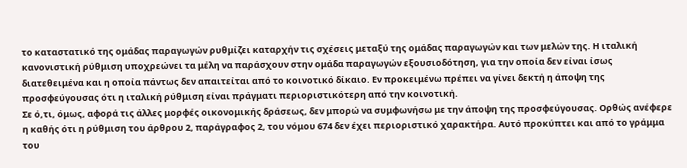το καταστατικό της ομάδας παραγωγών ρυθμίζει καταρχήν τις σχέσεις μεταξύ της ομάδας παραγωγών και των μελών της. Η ιταλική κανονιστική ρύθμιση υποχρεώνει τα μέλη να παράσχουν στην ομάδα παραγωγών εξουσιοδότηση, για την οποία δεν είναι ίσως διατεθειμένα και η οποία πάντως δεν απαιτείται από το κοινοτικό δίκαιο. Εν προκειμένω πρέπει να γίνει δεκτή η άποψη της προσφεύγουσας ότι η ιταλική ρύθμιση είναι πράγματι περιοριστικότερη από την κοινοτική.
Σε ό,τι, όμως, αφορά τις άλλες μορφές οικονομικής δράσεως, δεν μπορώ να συμφωνήσω με την άποψη της προσφεύγουσας. Ορθώς ανέφερε η καθής ότι η ρύθμιση του άρθρου 2, παράγραφος 2, του νόμου 674 δεν έχει περιοριστικό χαρακτήρα. Αυτό προκύπτει και από το γράμμα του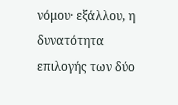νόμου· εξάλλου, η δυνατότητα επιλογής των δύο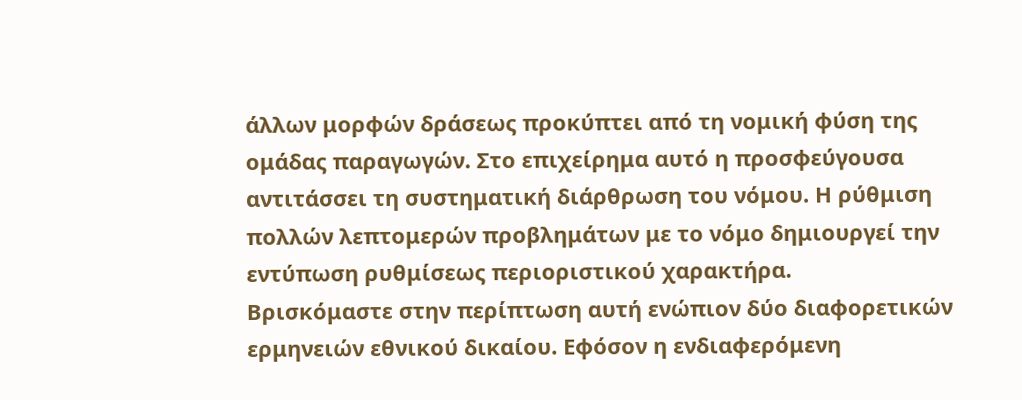άλλων μορφών δράσεως προκύπτει από τη νομική φύση της ομάδας παραγωγών. Στο επιχείρημα αυτό η προσφεύγουσα αντιτάσσει τη συστηματική διάρθρωση του νόμου. Η ρύθμιση πολλών λεπτομερών προβλημάτων με το νόμο δημιουργεί την εντύπωση ρυθμίσεως περιοριστικού χαρακτήρα.
Βρισκόμαστε στην περίπτωση αυτή ενώπιον δύο διαφορετικών ερμηνειών εθνικού δικαίου. Εφόσον η ενδιαφερόμενη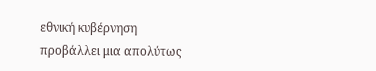εθνική κυβέρνηση προβάλλει μια απολύτως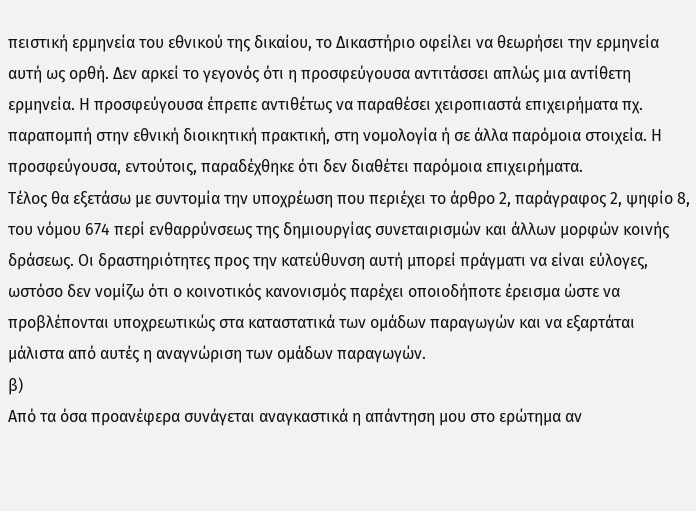πειστική ερμηνεία του εθνικού της δικαίου, το Δικαστήριο οφείλει να θεωρήσει την ερμηνεία αυτή ως ορθή. Δεν αρκεί το γεγονός ότι η προσφεύγουσα αντιτάσσει απλώς μια αντίθετη ερμηνεία. Η προσφεύγουσα έπρεπε αντιθέτως να παραθέσει χειροπιαστά επιχειρήματα πχ. παραπομπή στην εθνική διοικητική πρακτική, στη νομολογία ή σε άλλα παρόμοια στοιχεία. Η προσφεύγουσα, εντούτοις, παραδέχθηκε ότι δεν διαθέτει παρόμοια επιχειρήματα.
Τέλος θα εξετάσω με συντομία την υποχρέωση που περιέχει το άρθρο 2, παράγραφος 2, ψηφίο 8, του νόμου 674 περί ενθαρρύνσεως της δημιουργίας συνεταιρισμών και άλλων μορφών κοινής δράσεως. Οι δραστηριότητες προς την κατεύθυνση αυτή μπορεί πράγματι να είναι εύλογες, ωστόσο δεν νομίζω ότι ο κοινοτικός κανονισμός παρέχει οποιοδήποτε έρεισμα ώστε να προβλέπονται υποχρεωτικώς στα καταστατικά των ομάδων παραγωγών και να εξαρτάται μάλιστα από αυτές η αναγνώριση των ομάδων παραγωγών.
β)
Από τα όσα προανέφερα συνάγεται αναγκαστικά η απάντηση μου στο ερώτημα αν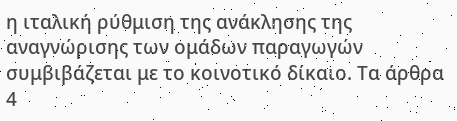η ιταλική ρύθμιση της ανάκλησης της αναγνώρισης των ομάδων παραγωγών συμβιβάζεται με το κοινοτικό δίκαιο. Τα άρθρα 4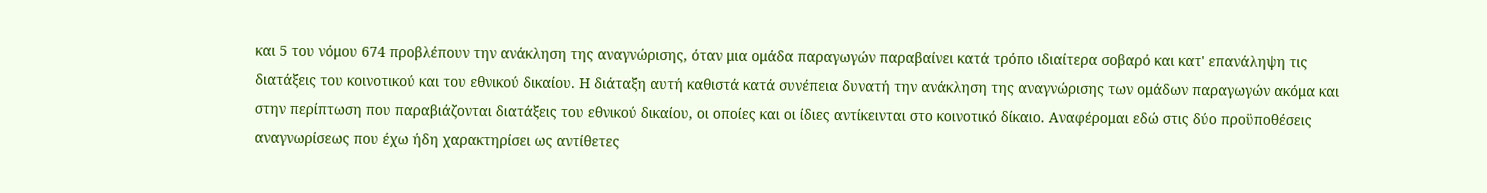και 5 του νόμου 674 προβλέπουν την ανάκληση της αναγνώρισης, όταν μια ομάδα παραγωγών παραβαίνει κατά τρόπο ιδιαίτερα σοβαρό και κατ' επανάληψη τις διατάξεις του κοινοτικού και του εθνικού δικαίου. Η διάταξη αυτή καθιστά κατά συνέπεια δυνατή την ανάκληση της αναγνώρισης των ομάδων παραγωγών ακόμα και στην περίπτωση που παραβιάζονται διατάξεις του εθνικού δικαίου, οι οποίες και οι ίδιες αντίκεινται στο κοινοτικό δίκαιο. Αναφέρομαι εδώ στις δύο προϋποθέσεις αναγνωρίσεως που έχω ήδη χαρακτηρίσει ως αντίθετες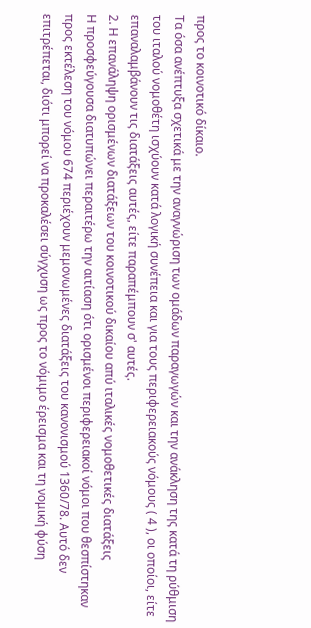προς το κοινοτικό δίκαιο.
Τα όσα ανέπτυξα σχετικά με την αναγνώριση των ομάδων παραγωγών και την ανάκληση της κατά τη ρύθμιση του ιταλού νομοθέτη ισχύουν κατά λογική συνέπεια και για τους περιφερειακούς νόμους ( 4 ), οι οποίοι, είτε επαναλαμβάνουν τις διατάξεις αυτές, είτε παραπέμπουν σ' αυτές.
2. Η επανάληψη ορισμένων διατάξεων του κοινοτικού δικαίου απύ ιταλικές νομοθετικές διατάξεις
Η προσφεύγουσα διατυπώνει περαιτέρω την αιτίαση ότι ορισμένοι περιφερειακοί νόμοι που θεσπίστηκαν προς εκτέλεση του νόμου 674 περιέχουν μεμονωμένες διατάξεις του κανονισμού 1360/78. Αυτό δεν επιτρέπεται, διότι μπορεί να προκαλέσει σύγχυση ως προς το νόμιμο έρεισμα και τη νομική φύση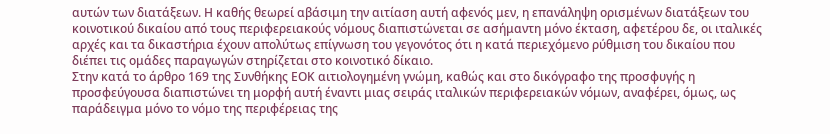αυτών των διατάξεων. Η καθής θεωρεί αβάσιμη την αιτίαση αυτή αφενός μεν, η επανάληψη ορισμένων διατάξεων του κοινοτικού δικαίου από τους περιφερειακούς νόμους διαπιστώνεται σε ασήμαντη μόνο έκταση, αφετέρου δε, οι ιταλικές αρχές και τα δικαστήρια έχουν απολύτως επίγνωση του γεγονότος ότι η κατά περιεχόμενο ρύθμιση του δικαίου που διέπει τις ομάδες παραγωγών στηρίζεται στο κοινοτικό δίκαιο.
Στην κατά το άρθρο 169 της Συνθήκης ΕΟΚ αιτιολογημένη γνώμη, καθώς και στο δικόγραφο της προσφυγής η προσφεύγουσα διαπιστώνει τη μορφή αυτή έναντι μιας σειράς ιταλικών περιφερειακών νόμων, αναφέρει, όμως, ως παράδειγμα μόνο το νόμο της περιφέρειας της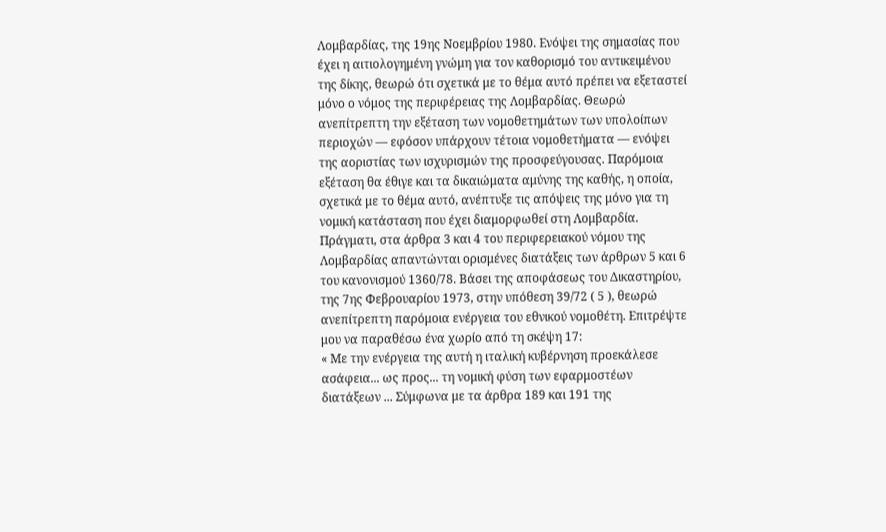Λομβαρδίας, της 19ης Νοεμβρίου 1980. Ενόψει της σημασίας που έχει η αιτιολογημένη γνώμη για τον καθορισμό του αντικειμένου της δίκης, θεωρώ ότι σχετικά με το θέμα αυτό πρέπει να εξεταστεί μόνο ο νόμος της περιφέρειας της Λομβαρδίας. Θεωρώ ανεπίτρεπτη την εξέταση των νομοθετημάτων των υπολοίπων περιοχών — εφόσον υπάρχουν τέτοια νομοθετήματα — ενόψει της αοριστίας των ισχυρισμών της προσφεύγουσας. Παρόμοια εξέταση θα έθιγε και τα δικαιώματα αμύνης της καθής, η οποία, σχετικά με το θέμα αυτό, ανέπτυξε τις απόψεις της μόνο για τη νομική κατάσταση που έχει διαμορφωθεί στη Λομβαρδία.
Πράγματι, στα άρθρα 3 και 4 του περιφερειακού νόμου της Λομβαρδίας απαντώνται ορισμένες διατάξεις των άρθρων 5 και 6 του κανονισμού 1360/78. Βάσει της αποφάσεως του Δικαστηρίου, της 7ης Φεβρουαρίου 1973, στην υπόθεση 39/72 ( 5 ), θεωρώ ανεπίτρεπτη παρόμοια ενέργεια του εθνικού νομοθέτη. Επιτρέψτε μου να παραθέσω ένα χωρίο από τη σκέψη 17:
« Με την ενέργεια της αυτή η ιταλική κυβέρνηση προεκάλεσε ασάφεια... ως προς... τη νομική φύση των εφαρμοστέων διατάξεων ... Σύμφωνα με τα άρθρα 189 και 191 της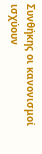Συνθήκης οι κανονισμοί ισχύουν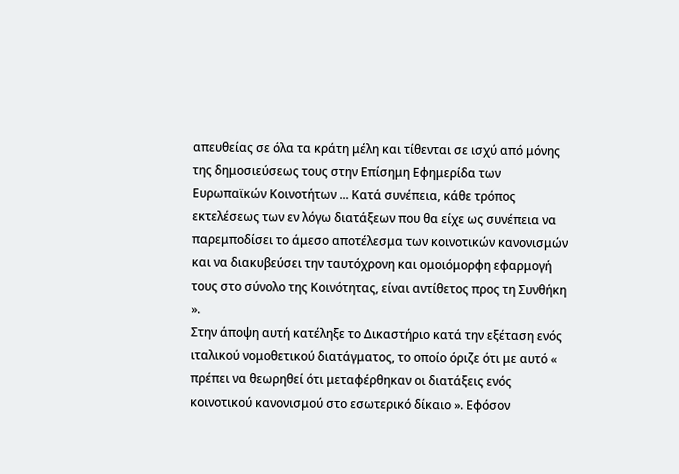απευθείας σε όλα τα κράτη μέλη και τίθενται σε ισχύ από μόνης της δημοσιεύσεως τους στην Επίσημη Εφημερίδα των Ευρωπαϊκών Κοινοτήτων ... Κατά συνέπεια, κάθε τρόπος εκτελέσεως των εν λόγω διατάξεων που θα είχε ως συνέπεια να παρεμποδίσει το άμεσο αποτέλεσμα των κοινοτικών κανονισμών και να διακυβεύσει την ταυτόχρονη και ομοιόμορφη εφαρμογή τους στο σύνολο της Κοινότητας, είναι αντίθετος προς τη Συνθήκη ».
Στην άποψη αυτή κατέληξε το Δικαστήριο κατά την εξέταση ενός ιταλικού νομοθετικού διατάγματος, το οποίο όριζε ότι με αυτό « πρέπει να θεωρηθεί ότι μεταφέρθηκαν οι διατάξεις ενός κοινοτικού κανονισμού στο εσωτερικό δίκαιο ». Εφόσον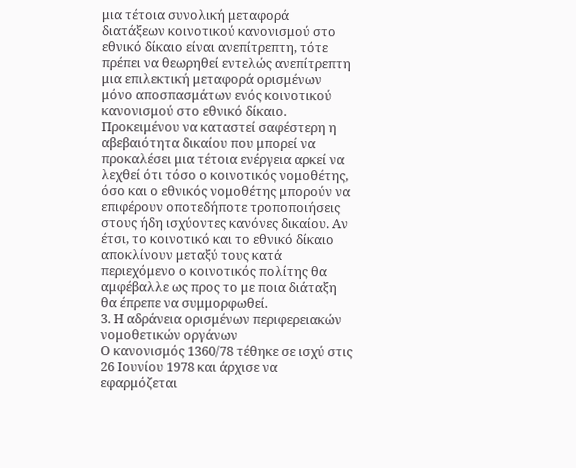μια τέτοια συνολική μεταφορά διατάξεων κοινοτικού κανονισμού στο εθνικό δίκαιο είναι ανεπίτρεπτη, τότε πρέπει να θεωρηθεί εντελώς ανεπίτρεπτη μια επιλεκτική μεταφορά ορισμένων μόνο αποσπασμάτων ενός κοινοτικού κανονισμού στο εθνικό δίκαιο. Προκειμένου να καταστεί σαφέστερη η αβεβαιότητα δικαίου που μπορεί να προκαλέσει μια τέτοια ενέργεια αρκεί να λεχθεί ότι τόσο ο κοινοτικός νομοθέτης, όσο και ο εθνικός νομοθέτης μπορούν να επιφέρουν οποτεδήποτε τροποποιήσεις στους ήδη ισχύοντες κανόνες δικαίου. Αν έτσι, το κοινοτικό και το εθνικό δίκαιο αποκλίνουν μεταξύ τους κατά περιεχόμενο ο κοινοτικός πολίτης θα αμφέβαλλε ως προς το με ποια διάταξη θα έπρεπε να συμμορφωθεί.
3. Η αδράνεια ορισμένων περιφερειακών νομοθετικών οργάνων
Ο κανονισμός 1360/78 τέθηκε σε ισχύ στις 26 Ιουνίου 1978 και άρχισε να εφαρμόζεται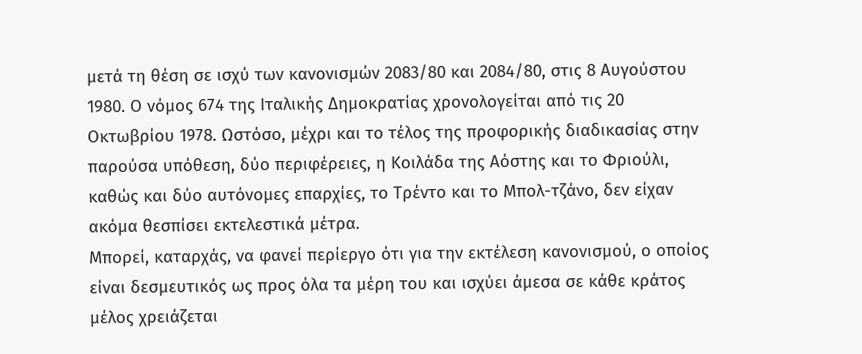μετά τη θέση σε ισχύ των κανονισμών 2083/80 και 2084/80, στις 8 Αυγούστου 1980. Ο νόμος 674 της Ιταλικής Δημοκρατίας χρονολογείται από τις 20 Οκτωβρίου 1978. Ωστόσο, μέχρι και το τέλος της προφορικής διαδικασίας στην παρούσα υπόθεση, δύο περιφέρειες, η Κοιλάδα της Αόστης και το Φριούλι, καθώς και δύο αυτόνομες επαρχίες, το Τρέντο και το Μπολ-τζάνο, δεν είχαν ακόμα θεσπίσει εκτελεστικά μέτρα.
Μπορεί, καταρχάς, να φανεί περίεργο ότι για την εκτέλεση κανονισμού, ο οποίος είναι δεσμευτικός ως προς όλα τα μέρη του και ισχύει άμεσα σε κάθε κράτος μέλος χρειάζεται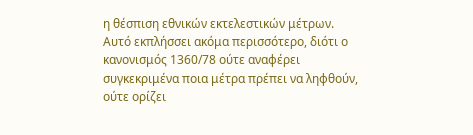η θέσπιση εθνικών εκτελεστικών μέτρων. Αυτό εκπλήσσει ακόμα περισσότερο, διότι ο κανονισμός 1360/78 ούτε αναφέρει συγκεκριμένα ποια μέτρα πρέπει να ληφθούν, ούτε ορίζει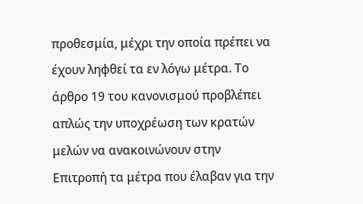προθεσμία, μέχρι την οποία πρέπει να έχουν ληφθεί τα εν λόγω μέτρα. Το άρθρο 19 του κανονισμού προβλέπει απλώς την υποχρέωση των κρατών μελών να ανακοινώνουν στην Επιτροπή τα μέτρα που έλαβαν για την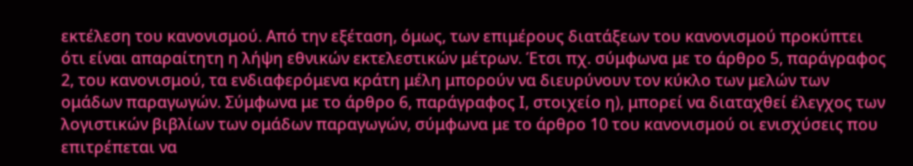εκτέλεση του κανονισμού. Από την εξέταση, όμως, των επιμέρους διατάξεων του κανονισμού προκύπτει ότι είναι απαραίτητη η λήψη εθνικών εκτελεστικών μέτρων. Έτσι πχ. σύμφωνα με το άρθρο 5, παράγραφος 2, του κανονισμού, τα ενδιαφερόμενα κράτη μέλη μπορούν να διευρύνουν τον κύκλο των μελών των ομάδων παραγωγών. Σύμφωνα με το άρθρο 6, παράγραφος Ι, στοιχείο η), μπορεί να διαταχθεί έλεγχος των λογιστικών βιβλίων των ομάδων παραγωγών, σύμφωνα με το άρθρο 10 του κανονισμού οι ενισχύσεις που επιτρέπεται να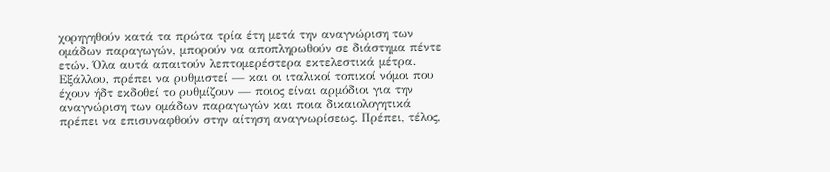χορηγηθούν κατά τα πρώτα τρία έτη μετά την αναγνώριση των ομάδων παραγωγών, μπορούν να αποπληρωθούν σε διάστημα πέντε ετών. Όλα αυτά απαιτούν λεπτομερέστερα εκτελεστικά μέτρα. Εξάλλου, πρέπει να ρυθμιστεί — και οι ιταλικοί τοπικοί νόμοι που έχουν ήδτ εκδοθεί το ρυθμίζουν — ποιος είναι αρμόδιοι για την αναγνώριση των ομάδων παραγωγών και ποια δικαιολογητικά πρέπει να επισυναφθούν στην αίτηση αναγνωρίσεως. Πρέπει, τέλος,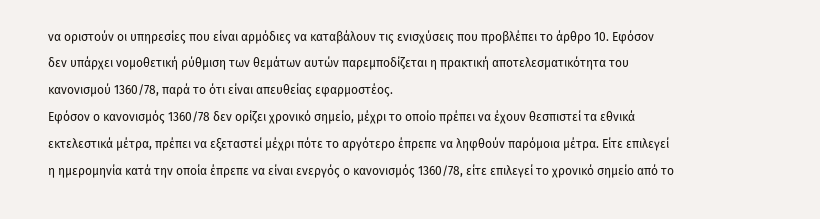να οριστούν οι υπηρεσίες που είναι αρμόδιες να καταβάλουν τις ενισχύσεις που προβλέπει το άρθρο 10. Εφόσον δεν υπάρχει νομοθετική ρύθμιση των θεμάτων αυτών παρεμποδίζεται η πρακτική αποτελεσματικότητα του κανονισμού 1360/78, παρά το ότι είναι απευθείας εφαρμοστέος.
Εφόσον ο κανονισμός 1360/78 δεν ορίζει χρονικό σημείο, μέχρι το οποίο πρέπει να έχουν θεσπιστεί τα εθνικά εκτελεστικά μέτρα, πρέπει να εξεταστεί μέχρι πότε το αργότερο έπρεπε να ληφθούν παρόμοια μέτρα. Είτε επιλεγεί η ημερομηνία κατά την οποία έπρεπε να είναι ενεργός ο κανονισμός 1360/78, είτε επιλεγεί το χρονικό σημείο από το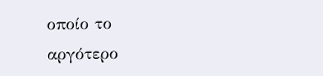οποίο το αργότερο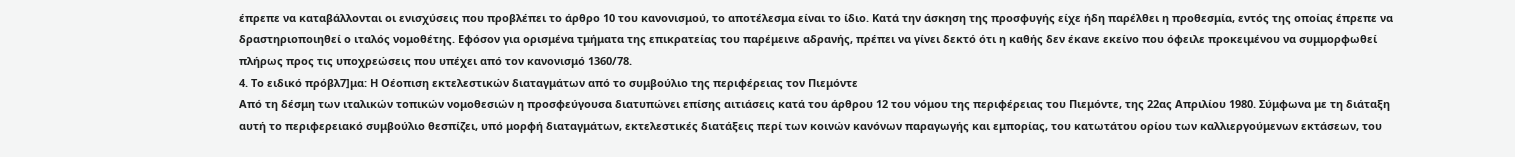έπρεπε να καταβάλλονται οι ενισχύσεις που προβλέπει το άρθρο 10 του κανονισμού, το αποτέλεσμα είναι το ίδιο. Κατά την άσκηση της προσφυγής είχε ήδη παρέλθει η προθεσμία, εντός της οποίας έπρεπε να δραστηριοποιηθεί ο ιταλός νομοθέτης. Εφόσον για ορισμένα τμήματα της επικρατείας του παρέμεινε αδρανής, πρέπει να γίνει δεκτό ότι η καθής δεν έκανε εκείνο που όφειλε προκειμένου να συμμορφωθεί πλήρως προς τις υποχρεώσεις που υπέχει από τον κανονισμό 1360/78.
4. Το ειδικό πρόβλ7]μα: Η Οέοπιση εκτελεστικών διαταγμάτων από το συμβούλιο της περιφέρειας τον Πιεμόντε
Από τη δέσμη των ιταλικών τοπικών νομοθεσιών η προσφεύγουσα διατυπώνει επίσης αιτιάσεις κατά του άρθρου 12 του νόμου της περιφέρειας του Πιεμόντε, της 22ας Απριλίου 1980. Σύμφωνα με τη διάταξη αυτή το περιφερειακό συμβούλιο θεσπίζει, υπό μορφή διαταγμάτων, εκτελεστικές διατάξεις περί των κοινών κανόνων παραγωγής και εμπορίας, του κατωτάτου ορίου των καλλιεργούμενων εκτάσεων, του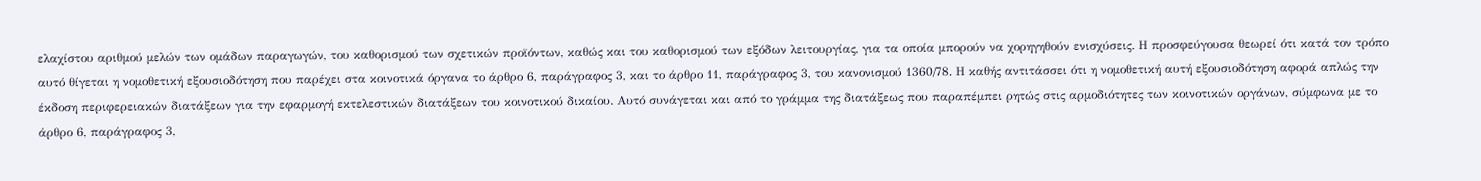ελαχίστου αριθμού μελών των ομάδων παραγωγών, του καθορισμού των σχετικών προϊόντων, καθώς και του καθορισμού των εξόδων λειτουργίας, για τα οποία μπορούν να χορηγηθούν ενισχύσεις. Η προσφεύγουσα θεωρεί ότι κατά τον τρόπο αυτό θίγεται η νομοθετική εξουσιοδότηση που παρέχει στα κοινοτικά όργανα το άρθρο 6, παράγραφος 3, και το άρθρο 11, παράγραφος 3, του κανονισμού 1360/78. Η καθής αντιτάσσει ότι η νομοθετική αυτή εξουσιοδότηση αφορά απλώς την έκδοση περιφερειακών διατάξεων για την εφαρμογή εκτελεστικών διατάξεων του κοινοτικού δικαίου. Αυτό συνάγεται και από το γράμμα της διατάξεως που παραπέμπει ρητώς στις αρμοδιότητες των κοινοτικών οργάνων, σύμφωνα με το άρθρο 6, παράγραφος 3,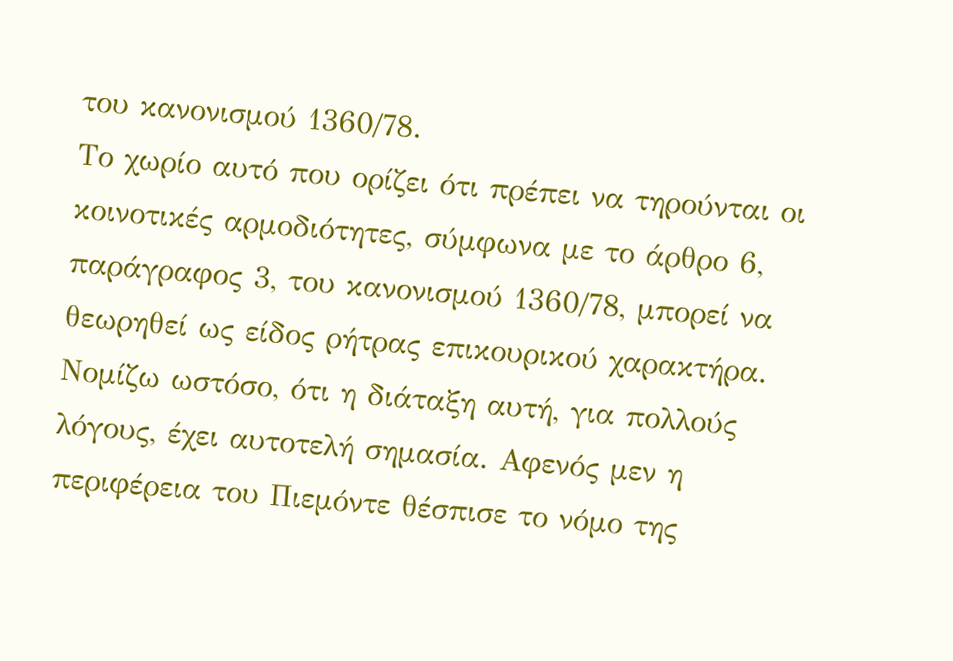του κανονισμού 1360/78.
Το χωρίο αυτό που ορίζει ότι πρέπει να τηρούνται οι κοινοτικές αρμοδιότητες, σύμφωνα με το άρθρο 6, παράγραφος 3, του κανονισμού 1360/78, μπορεί να θεωρηθεί ως είδος ρήτρας επικουρικού χαρακτήρα. Νομίζω ωστόσο, ότι η διάταξη αυτή, για πολλούς λόγους, έχει αυτοτελή σημασία. Αφενός μεν η περιφέρεια του Πιεμόντε θέσπισε το νόμο της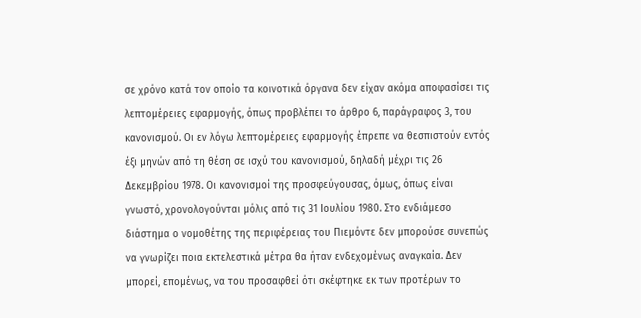σε χρόνο κατά τον οποίο τα κοινοτικά όργανα δεν είχαν ακόμα αποφασίσει τις λεπτομέρειες εφαρμογής, όπως προβλέπει το άρθρο 6, παράγραφος 3, του κανονισμού. Οι εν λόγω λεπτομέρειες εφαρμογής έπρεπε να θεσπιστούν εντός έξι μηνών από τη θέση σε ισχύ του κανονισμού, δηλαδή μέχρι τις 26 Δεκεμβρίου 1978. Οι κανονισμοί της προσφεύγουσας, όμως, όπως είναι γνωστό, χρονολογούνται μόλις από τις 31 Ιουλίου 1980. Στο ενδιάμεσο διάστημα ο νομοθέτης της περιφέρειας του Πιεμόντε δεν μπορούσε συνεπώς να γνωρίζει ποια εκτελεστικά μέτρα θα ήταν ενδεχομένως αναγκαία. Δεν μπορεί, επομένως, να του προσαφθεί ότι σκέφτηκε εκ των προτέρων το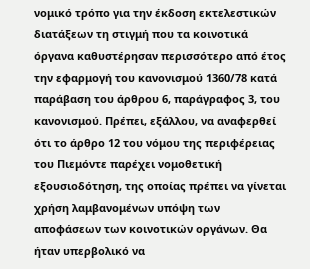νομικό τρόπο για την έκδοση εκτελεστικών διατάξεων τη στιγμή που τα κοινοτικά όργανα καθυστέρησαν περισσότερο από έτος την εφαρμογή του κανονισμού 1360/78 κατά παράβαση του άρθρου 6, παράγραφος 3, του κανονισμού. Πρέπει, εξάλλου, να αναφερθεί ότι το άρθρο 12 του νόμου της περιφέρειας του Πιεμόντε παρέχει νομοθετική εξουσιοδότηση, της οποίας πρέπει να γίνεται χρήση λαμβανομένων υπόψη των αποφάσεων των κοινοτικών οργάνων. Θα ήταν υπερβολικό να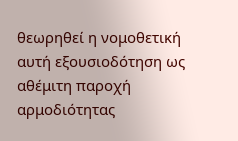θεωρηθεί η νομοθετική αυτή εξουσιοδότηση ως αθέμιτη παροχή αρμοδιότητας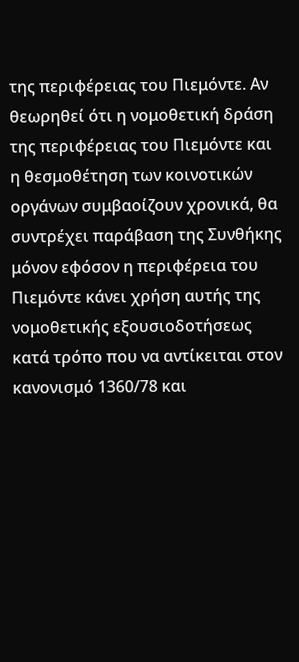της περιφέρειας του Πιεμόντε. Αν θεωρηθεί ότι η νομοθετική δράση της περιφέρειας του Πιεμόντε και η θεσμοθέτηση των κοινοτικών οργάνων συμβαοίζουν χρονικά, θα συντρέχει παράβαση της Συνθήκης μόνον εφόσον η περιφέρεια του Πιεμόντε κάνει χρήση αυτής της νομοθετικής εξουσιοδοτήσεως κατά τρόπο που να αντίκειται στον κανονισμό 1360/78 και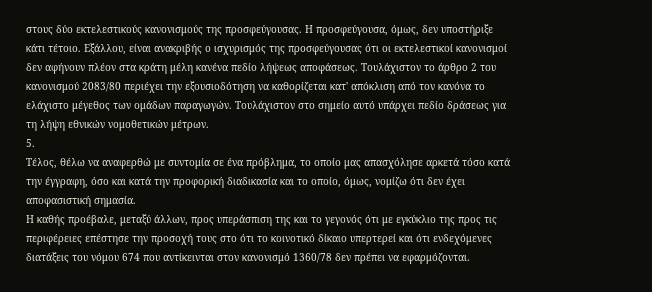στους δύο εκτελεστικούς κανονισμούς της προσφεύγουσας. Η προσφεύγουσα, όμως, δεν υποστήριξε κάτι τέτοιο. Εξάλλου, είναι ανακριβής ο ισχυρισμός της προσφεύγουσας ότι οι εκτελεστικοί κανονισμοί δεν αφήνουν πλέον στα κράτη μέλη κανένα πεδίο λήψεως αποφάσεως. Τουλάχιστον το άρθρο 2 του κανονισμού 2083/80 περιέχει την εξουσιοδότηση να καθορίζεται κατ' απόκλιση από τον κανόνα το ελάχιστο μέγεθος των ομάδων παραγωγών. Τουλάχιστον στο σημείο αυτό υπάρχει πεδίο δράσεως για τη λήψη εθνικών νομοθετικών μέτρων.
5.
Τέλος, θέλω να αναφερθώ με συντομία σε ένα πρόβλημα, το οποίο μας απασχόλησε αρκετά τόσο κατά την έγγραφη, όσο και κατά την προφορική διαδικασία και το οποίο, όμως, νομίζω ότι δεν έχει αποφασιστική σημασία.
Η καθής προέβαλε, μεταξύ άλλων, προς υπεράσπιση της και το γεγονός ότι με εγκύκλιο της προς τις περιφέρειες επέστησε την προσοχή τους στο ότι το κοινοτικό δίκαιο υπερτερεί και ότι ενδεχόμενες διατάξεις του νόμου 674 που αντίκεινται στον κανονισμό 1360/78 δεν πρέπει να εφαρμόζονται.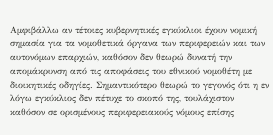Αμφιβάλλω αν τέτοιες κυβερνητικές εγκύκλιοι έχουν νομική σημασία για τα νομοθετικά όργανα των περιφερειών και των αυτονόμων επαρχιών, καθόσον δεν θεωρώ δυνατή την απομάκρυνση από τις αποφάσεις του εθνικού νομοθέτη με διοικητικές οδηγίες. Σημαντικότερο θεωρώ το γεγονός ότι η εν λόγω εγκύκλιος δεν πέτυχε το σκοπό της, τουλάχιστον καθόσον σε ορισμένους περιφερειακούς νόμους επίσης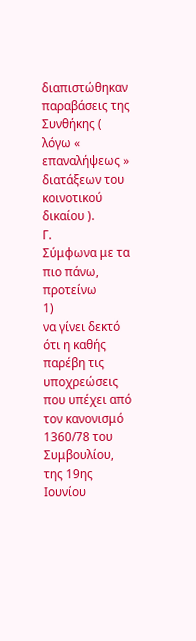διαπιστώθηκαν παραβάσεις της Συνθήκης ( λόγω « επαναλήψεως » διατάξεων του κοινοτικού δικαίου ).
Γ.
Σύμφωνα με τα πιο πάνω, προτείνω
1)
να γίνει δεκτό ότι η καθής παρέβη τις υποχρεώσεις που υπέχει από τον κανονισμό 1360/78 του Συμβουλίου, της 19ης Ιουνίου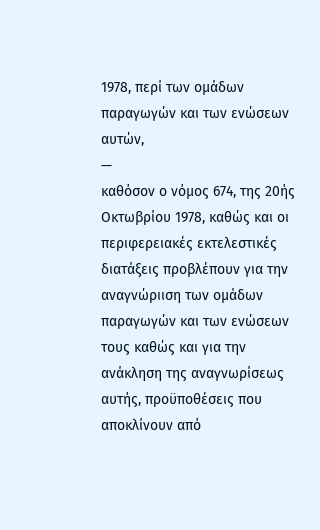1978, περί των ομάδων παραγωγών και των ενώσεων αυτών,
—
καθόσον ο νόμος 674, της 20ής Οκτωβρίου 1978, καθώς και οι περιφερειακές εκτελεστικές διατάξεις προβλέπουν για την αναγνώριιση των ομάδων παραγωγών και των ενώσεων τους καθώς και για την ανάκληση της αναγνωρίσεως αυτής, προϋποθέσεις που αποκλίνουν από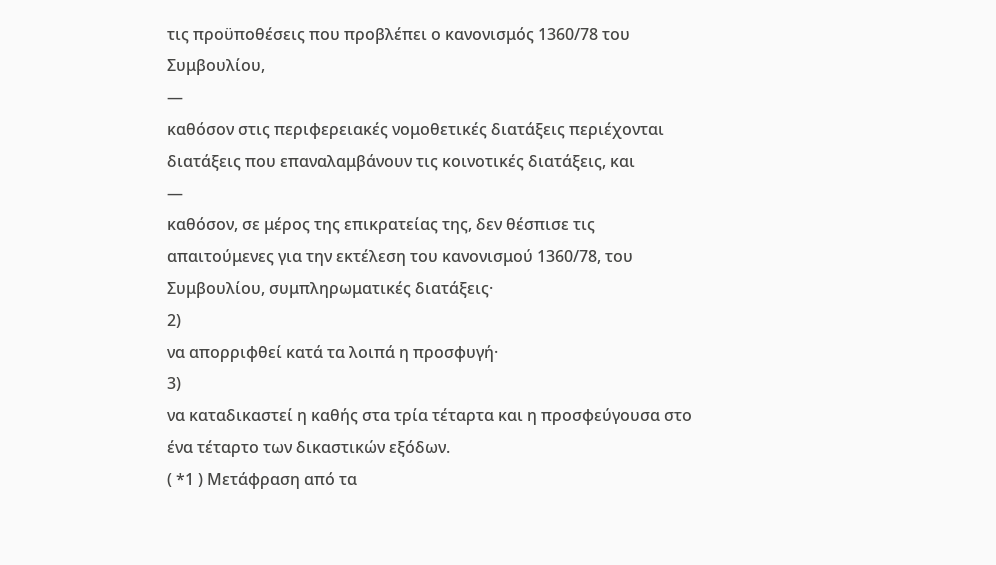τις προϋποθέσεις που προβλέπει ο κανονισμός 1360/78 του Συμβουλίου,
—
καθόσον στις περιφερειακές νομοθετικές διατάξεις περιέχονται διατάξεις που επαναλαμβάνουν τις κοινοτικές διατάξεις, και
—
καθόσον, σε μέρος της επικρατείας της, δεν θέσπισε τις απαιτούμενες για την εκτέλεση του κανονισμού 1360/78, του Συμβουλίου, συμπληρωματικές διατάξεις·
2)
να απορριφθεί κατά τα λοιπά η προσφυγή·
3)
να καταδικαστεί η καθής στα τρία τέταρτα και η προσφεύγουσα στο ένα τέταρτο των δικαστικών εξόδων.
( *1 ) Μετάφραση από τα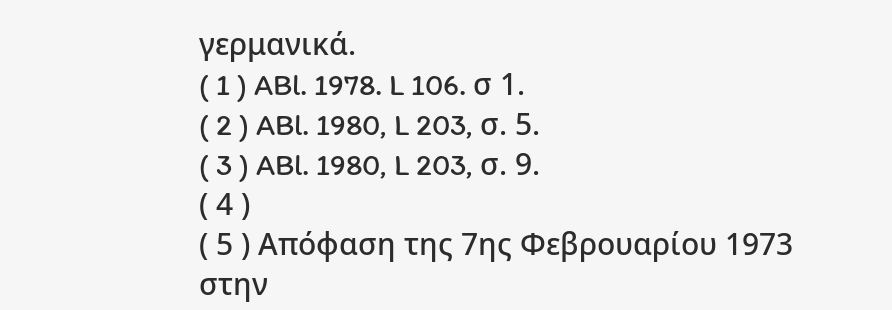γερμανικά.
( 1 ) ABl. 1978. L 106. σ 1.
( 2 ) ABl. 1980, L 203, σ. 5.
( 3 ) ABl. 1980, L 203, σ. 9.
( 4 )
( 5 ) Απόφαση της 7ης Φεβρουαρίου 1973 στην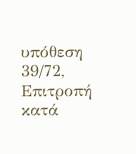υπόθεση 39/72, Επιτροπή κατά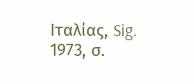Ιταλίας, Sig. 1973, σ.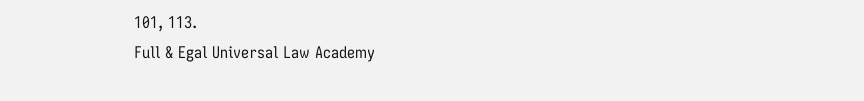101, 113.
Full & Egal Universal Law Academy